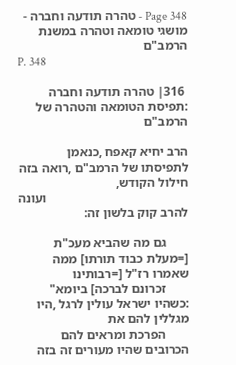Page 348 - טהרה תודעה וחברה - מושגי טומאה וטהרה במשנת הרמב"ם
P. 348

 316׀ טהרה תודעה וחברה :תפיסת הטומאה והטהרה של הרמב"ם

הרב יחיא קאפח ,כנאמן לתפיסתו של הרמב"ם ,רואה בזה חילול הקודש,
                                            ועונה להרב קוק בלשון זה:

       גם מה שהביא מעכ"ת [=מעלת כבוד תורתו] ממה שאמרו רז"ל [=רבותינו
       זכרונם לברכה] ביומא" :כשהיו ישראל עולין לרגל ,היו מגללין להם את
       הפרכת ומראים להם הכרובים שהיו מעורים זה בזה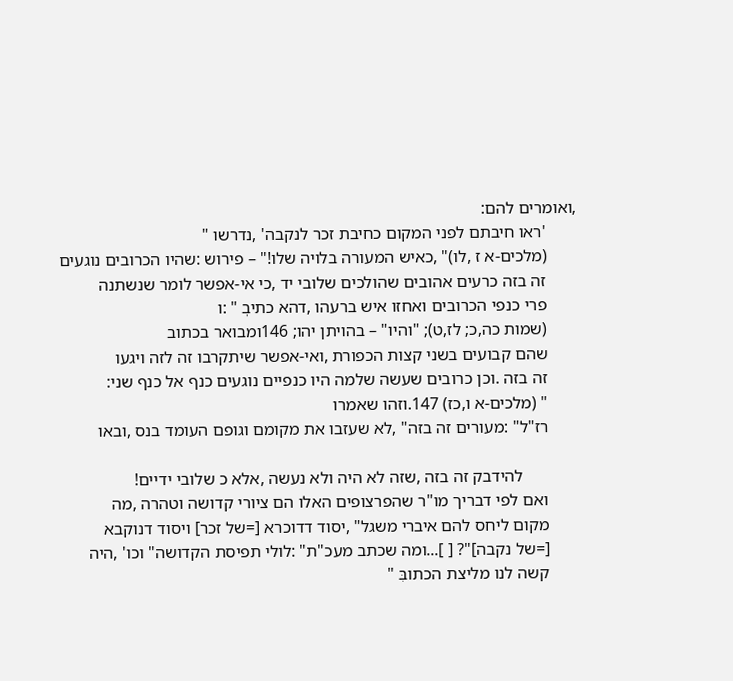,ואומרים להם:
       'ראו חיבתם לפני המקום כחיבת זכר לנקבה' ,נדרשו "
       (מלכים-א ז ,לו)" ,כאיש המעורה בלויה שלו!" – פירוש :שהיו הכרובים נוגעים
       זה בזה כרעים אהובים שהולכים שלובי יד ,כי אי-אפשר לומר שנשתנה
       פרי כנפי הכרובים ואחזו איש ברעהו ,דהא כתיבְ " :ו
       (שמות כה,כ; לז,ט); "והיו" – בהויתן יהו; 146ומבואר בכתוב
       שהם קבועים בשני קצות הכפורת ,ואי-אפשר שיתקרבו זה לזה ויגעו
       זה בזה .וכן כרובים שעשה שלמה היו כנפיים נוגעים כנף אל כנף שני:
       " (מלכים-א ו,כז) 147.וזהו שאמרו
       רז"ל" :מעורים זה בזה" ,לא שעזבו את מקומם וגופם העומד בנס ,ובאו

             להידבק זה בזה ,שזה לא היה ולא נעשה ,אלא כ שלובי ידיים!
       ואם לפי דבריך מו"ר שהפרצופים האלו הם ציורי קדושה וטהרה ,מה
       מקום ליחס להם איברי משגל" ,יסוד דדוכרא [=של זכר] ויסוד דנוקבא
       [=של נקבה]"? [ ]...ומה שכתב מעכ"ת" :לולי תפיסת הקדושה" וכו' ,היה
       קשה לנו מליצת הכתובִּ "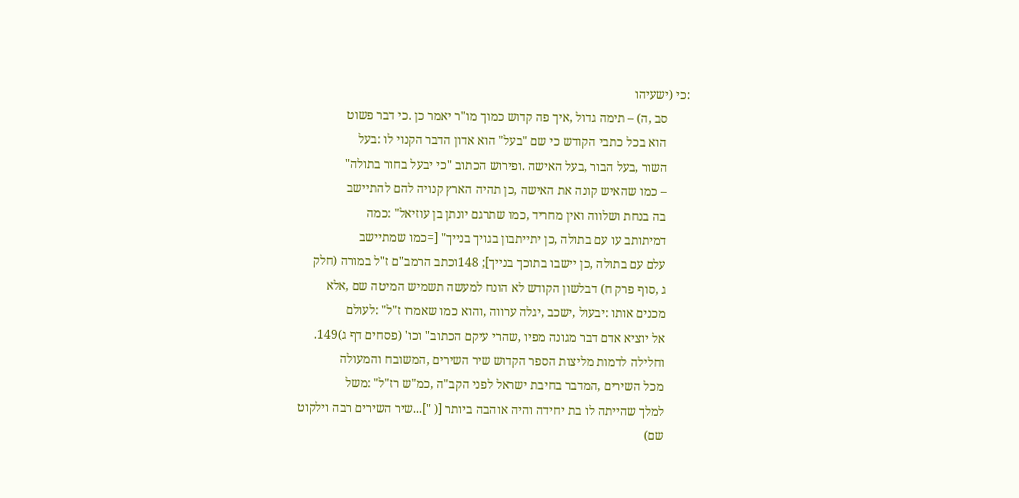:כי (ישעיהו
       סב ,ה) – תימה גדול ,איך פה קדוש כמוך מו"ר יאמר כן .כי דבר פשוט
       הוא בכל כתבי הקודש כי שם "בעל" הוא אדון הדבר הקנוי לו :בעל
       השור ,בעל הבור ,בעל האישה .ופירוש הכתוב "כי יבעל בחור בתולה"
       – כמו שהאיש קונה את האישה ,כן תהיה הארץ קנויה להם להתיישב
       בה בנחת ושלווה ואין מחריד ,כמו שתרגם יונתן בן עוזיאל" :כמה
       דמיתותב עו עם בתולה ,כן יתייתבון בגויך בנייך" [=כמו שמתיישב
       עלם עם בתולה ,כן יישבו בתוכך בנייך]; 148וכתב הרמב"ם ז"ל במורה (חלק
       ג ,סוף פרק ח) דבלשון הקודש לא הונח למעשה תשמיש המיטה שם ,אלא
       מכנים אותו :יבעול ,ישכב ,יגלה ערווה ,והוא כמו שאמרו ז"ל" :לעולם
       אל יוציא אדם דבר מגונה מפיו ,שהרי עיקם הכתוב" וכו' (פסחים דף ג)149.
       וחלילה לדמות מליצות הספר הקדוש שיר השירים ,המשובח והמעולה
       מכל השירים ,המדבר בחיבת ישראל לפני הקב"ה ,כמ"ש רז"ל" :משל
       למלך שהייתה לו בת יחידה והיה אוהבה ביותר [( "]...שיר השירים רבה וילקוט
       שם)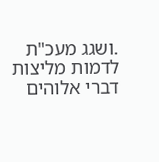.ושגג מעכ"ת לדמות מליצות דברי אלוהים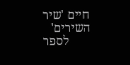חיים 'שיר השירים'
       לספר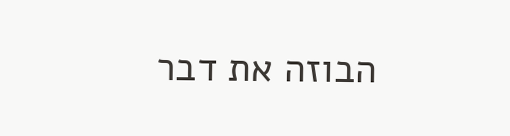הבוזה את דבר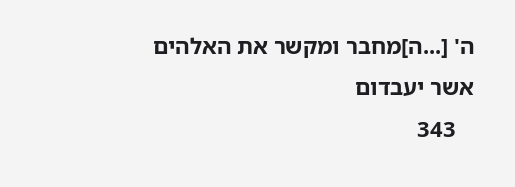ה' [...ה]מחבר ומקשר את האלהים אשר יעבדום
   343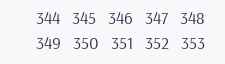344   345   346   347   348   349   350   351   352   353